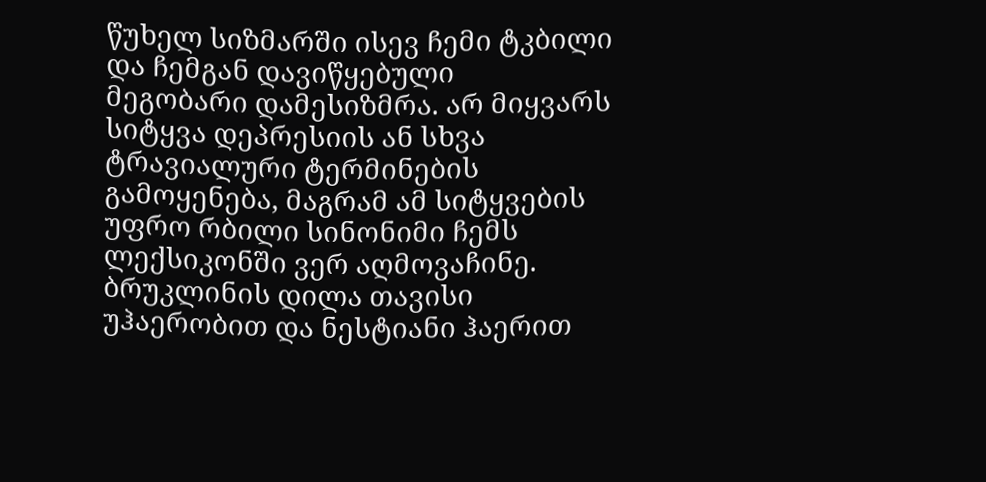წუხელ სიზმარში ისევ ჩემი ტკბილი და ჩემგან დავიწყებული
მეგობარი დამესიზმრა. არ მიყვარს სიტყვა დეპრესიის ან სხვა ტრავიალური ტერმინების
გამოყენება, მაგრამ ამ სიტყვების უფრო რბილი სინონიმი ჩემს ლექსიკონში ვერ აღმოვაჩინე.
ბრუკლინის დილა თავისი უჰაერობით და ნესტიანი ჰაერით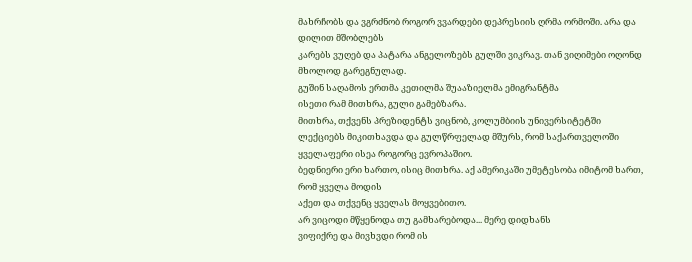მახრჩობს და ვგრძნობ როგორ ვვარდები დეპრესიის ღრმა ორმოში. არა და დილით მშობლებს
კარებს ვუღებ და პატარა ანგელოზებს გულში ვიკრავ. თან ვიღიმები ოღონდ მხოლოდ გარეგნულად.
გუშინ საღამოს ერთმა კეთილმა შუააზიელმა ემიგრანტმა
ისეთი რამ მითხრა, გული გამებზარა.
მითხრა, თქვენს პრეზიდენტს ვიცნობ, კოლუმბიის უნივერსიტეტში
ლექციებს მიკითხავდა და გულწრფელად მშურს, რომ საქართველოში ყველაფერი ისეა როგორც ევროპაშიო.
ბედნიერი ერი ხართო, ისიც მითხრა. აქ ამერიკაში უმეტესობა იმიტომ ხართ, რომ ყველა მოდის
აქეთ და თქვენც ყველას მოყვებითო.
არ ვიცოდი მწყენოდა თუ გამხარებოდა... მერე დიდხანს
ვიფიქრე და მივხვდი რომ ის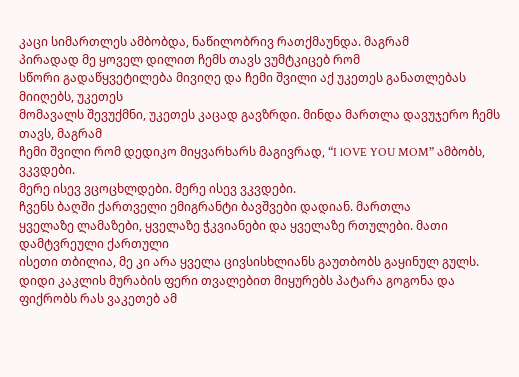კაცი სიმართლეს ამბობდა, ნაწილობრივ რათქმაუნდა. მაგრამ
პირადად მე ყოველ დილით ჩემს თავს ვუმტკიცებ რომ
სწორი გადაწყვეტილება მივიღე და ჩემი შვილი აქ უკეთეს განათლებას მიიღებს, უკეთეს
მომავალს შევუქმნი, უკეთეს კაცად გავზრდი. მინდა მართლა დავუჯერო ჩემს თავს, მაგრამ
ჩემი შვილი რომ დედიკო მიყვარხარს მაგივრად, “I lOVE YOU MOM” ამბობს, ვკვდები.
მერე ისევ ვცოცხლდები. მერე ისევ ვკვდები.
ჩვენს ბაღში ქართველი ემიგრანტი ბავშვები დადიან. მართლა
ყველაზე ლამაზები, ყველაზე ჭკვიანები და ყველაზე რთულები. მათი დამტვრეული ქართული
ისეთი თბილია, მე კი არა ყველა ცივსისხლიანს გაუთბობს გაყინულ გულს.
დიდი კაკლის მურაბის ფერი თვალებით მიყურებს პატარა გოგონა და ფიქრობს რას ვაკეთებ ამ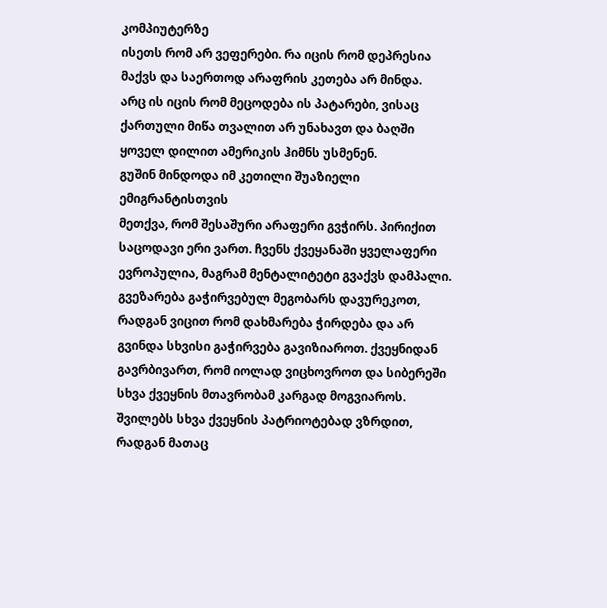კომპიუტერზე
ისეთს რომ არ ვეფერები. რა იცის რომ დეპრესია მაქვს და საერთოდ არაფრის კეთება არ მინდა.
არც ის იცის რომ მეცოდება ის პატარები, ვისაც ქართული მიწა თვალით არ უნახავთ და ბაღში
ყოველ დილით ამერიკის ჰიმნს უსმენენ.
გუშინ მინდოდა იმ კეთილი შუაზიელი ემიგრანტისთვის
მეთქვა, რომ შესაშური არაფერი გვჭირს. პირიქით საცოდავი ერი ვართ. ჩვენს ქვეყანაში ყველაფერი
ევროპულია, მაგრამ მენტალიტეტი გვაქვს დამპალი. გვეზარება გაჭირვებულ მეგობარს დავურეკოთ,
რადგან ვიცით რომ დახმარება ჭირდება და არ გვინდა სხვისი გაჭირვება გავიზიაროთ. ქვეყნიდან
გავრბივართ, რომ იოლად ვიცხოვროთ და სიბერეში სხვა ქვეყნის მთავრობამ კარგად მოგვიაროს.
შვილებს სხვა ქვეყნის პატრიოტებად ვზრდით, რადგან მათაც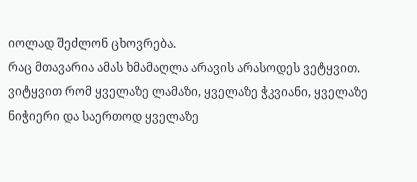იოლად შეძლონ ცხოვრება.
რაც მთავარია ამას ხმამაღლა არავის არასოდეს ვეტყვით.
ვიტყვით რომ ყველაზე ლამაზი, ყველაზე ჭკვიანი, ყველაზე ნიჭიერი და საერთოდ ყველაზე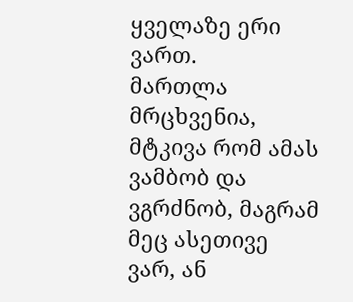ყველაზე ერი ვართ.
მართლა მრცხვენია, მტკივა რომ ამას ვამბობ და ვგრძნობ, მაგრამ მეც ასეთივე
ვარ, ან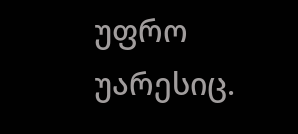უფრო უარესიც.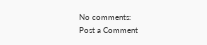No comments:
Post a Comment